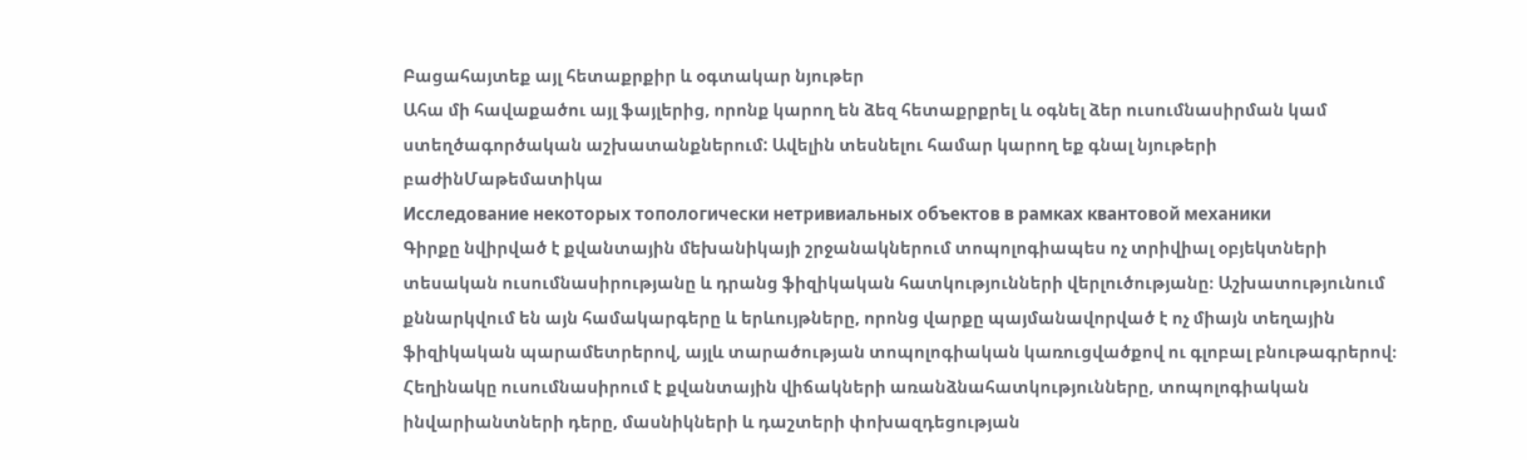Բացահայտեք այլ հետաքրքիր և օգտակար նյութեր
Ահա մի հավաքածու այլ ֆայլերից, որոնք կարող են ձեզ հետաքրքրել և օգնել ձեր ուսումնասիրման կամ ստեղծագործական աշխատանքներում: Ավելին տեսնելու համար կարող եք գնալ նյութերի բաժինՄաթեմատիկա
Исследование некоторых топологически нетривиальных объектов в рамках квантовой механики
Գիրքը նվիրված է քվանտային մեխանիկայի շրջանակներում տոպոլոգիապես ոչ տրիվիալ օբյեկտների տեսական ուսումնասիրությանը և դրանց ֆիզիկական հատկությունների վերլուծությանը։ Աշխատությունում քննարկվում են այն համակարգերը և երևույթները, որոնց վարքը պայմանավորված է ոչ միայն տեղային ֆիզիկական պարամետրերով, այլև տարածության տոպոլոգիական կառուցվածքով ու գլոբալ բնութագրերով։ Հեղինակը ուսումնասիրում է քվանտային վիճակների առանձնահատկությունները, տոպոլոգիական ինվարիանտների դերը, մասնիկների և դաշտերի փոխազդեցության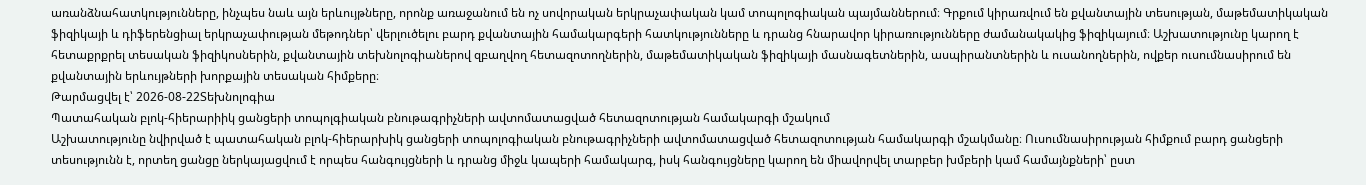առանձնահատկությունները, ինչպես նաև այն երևույթները, որոնք առաջանում են ոչ սովորական երկրաչափական կամ տոպոլոգիական պայմաններում։ Գրքում կիրառվում են քվանտային տեսության, մաթեմատիկական ֆիզիկայի և դիֆերենցիալ երկրաչափության մեթոդներ՝ վերլուծելու բարդ քվանտային համակարգերի հատկությունները և դրանց հնարավոր կիրառությունները ժամանակակից ֆիզիկայում։ Աշխատությունը կարող է հետաքրքրել տեսական ֆիզիկոսներին, քվանտային տեխնոլոգիաներով զբաղվող հետազոտողներին, մաթեմատիկական ֆիզիկայի մասնագետներին, ասպիրանտներին և ուսանողներին, ովքեր ուսումնասիրում են քվանտային երևույթների խորքային տեսական հիմքերը։
Թարմացվել է՝ 2026-08-22Տեխնոլոգիա
Պատահական բլոկ-հիերարիիկ ցանցերի տոպոլգիական բնութագրիչների ավտոմատացված հետազոտության համակարգի մշակում
Աշխատությունը նվիրված է պատահական բլոկ-հիերարխիկ ցանցերի տոպոլոգիական բնութագրիչների ավտոմատացված հետազոտության համակարգի մշակմանը։ Ուսումնասիրության հիմքում բարդ ցանցերի տեսությունն է, որտեղ ցանցը ներկայացվում է որպես հանգույցների և դրանց միջև կապերի համակարգ, իսկ հանգույցները կարող են միավորվել տարբեր խմբերի կամ համայնքների՝ ըստ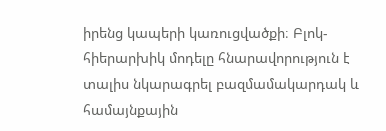իրենց կապերի կառուցվածքի։ Բլոկ-հիերարխիկ մոդելը հնարավորություն է տալիս նկարագրել բազմամակարդակ և համայնքային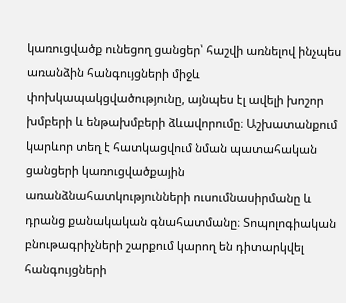կառուցվածք ունեցող ցանցեր՝ հաշվի առնելով ինչպես առանձին հանգույցների միջև փոխկապակցվածությունը, այնպես էլ ավելի խոշոր խմբերի և ենթախմբերի ձևավորումը։ Աշխատանքում կարևոր տեղ է հատկացվում նման պատահական ցանցերի կառուցվածքային առանձնահատկությունների ուսումնասիրմանը և դրանց քանակական գնահատմանը։ Տոպոլոգիական բնութագրիչների շարքում կարող են դիտարկվել հանգույցների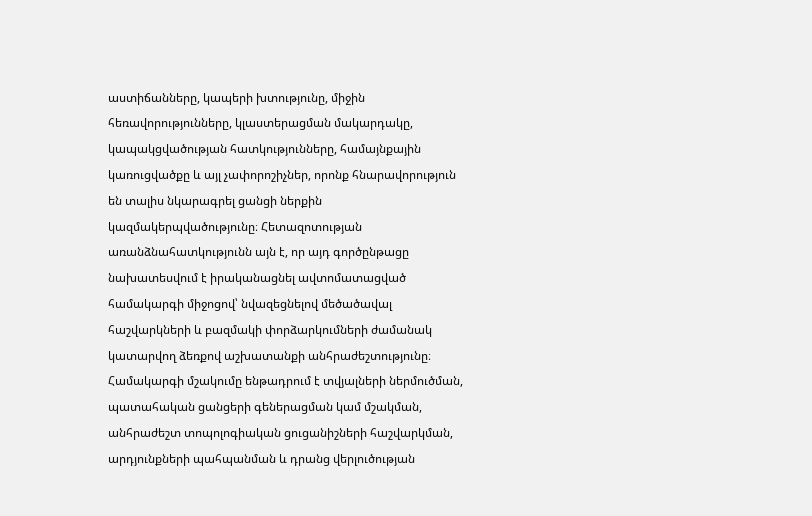աստիճանները, կապերի խտությունը, միջին հեռավորությունները, կլաստերացման մակարդակը, կապակցվածության հատկությունները, համայնքային կառուցվածքը և այլ չափորոշիչներ, որոնք հնարավորություն են տալիս նկարագրել ցանցի ներքին կազմակերպվածությունը։ Հետազոտության առանձնահատկությունն այն է, որ այդ գործընթացը նախատեսվում է իրականացնել ավտոմատացված համակարգի միջոցով՝ նվազեցնելով մեծածավալ հաշվարկների և բազմակի փորձարկումների ժամանակ կատարվող ձեռքով աշխատանքի անհրաժեշտությունը։ Համակարգի մշակումը ենթադրում է տվյալների ներմուծման, պատահական ցանցերի գեներացման կամ մշակման, անհրաժեշտ տոպոլոգիական ցուցանիշների հաշվարկման, արդյունքների պահպանման և դրանց վերլուծության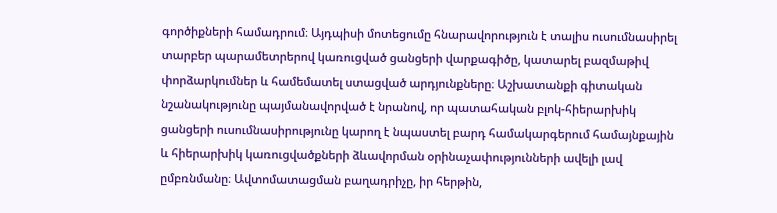գործիքների համադրում։ Այդպիսի մոտեցումը հնարավորություն է տալիս ուսումնասիրել տարբեր պարամետրերով կառուցված ցանցերի վարքագիծը, կատարել բազմաթիվ փորձարկումներ և համեմատել ստացված արդյունքները։ Աշխատանքի գիտական նշանակությունը պայմանավորված է նրանով, որ պատահական բլոկ-հիերարխիկ ցանցերի ուսումնասիրությունը կարող է նպաստել բարդ համակարգերում համայնքային և հիերարխիկ կառուցվածքների ձևավորման օրինաչափությունների ավելի լավ ըմբռնմանը։ Ավտոմատացման բաղադրիչը, իր հերթին,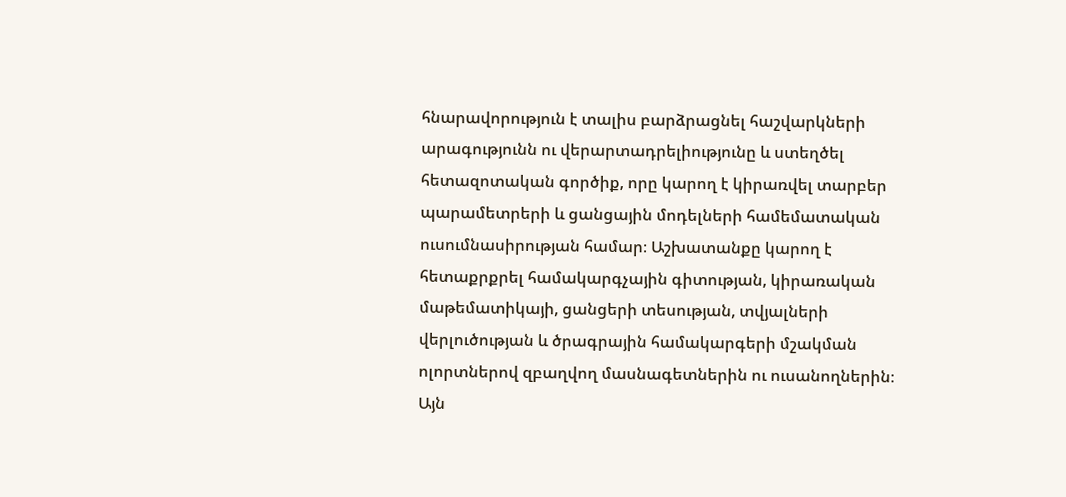հնարավորություն է տալիս բարձրացնել հաշվարկների արագությունն ու վերարտադրելիությունը և ստեղծել հետազոտական գործիք, որը կարող է կիրառվել տարբեր պարամետրերի և ցանցային մոդելների համեմատական ուսումնասիրության համար։ Աշխատանքը կարող է հետաքրքրել համակարգչային գիտության, կիրառական մաթեմատիկայի, ցանցերի տեսության, տվյալների վերլուծության և ծրագրային համակարգերի մշակման ոլորտներով զբաղվող մասնագետներին ու ուսանողներին։ Այն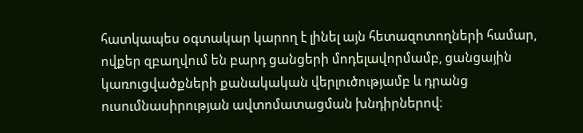հատկապես օգտակար կարող է լինել այն հետազոտողների համար, ովքեր զբաղվում են բարդ ցանցերի մոդելավորմամբ, ցանցային կառուցվածքների քանակական վերլուծությամբ և դրանց ուսումնասիրության ավտոմատացման խնդիրներով։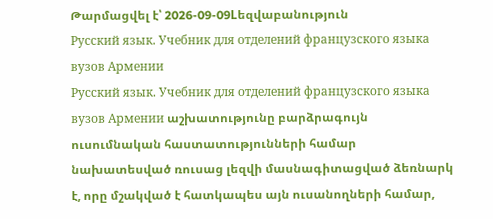Թարմացվել է՝ 2026-09-09Lեզվաբանություն
Русский язык. Учебник для отделений французского языка вузов Армении
Русский язык. Учебник для отделений французского языка вузов Армении աշխատությունը բարձրագույն ուսումնական հաստատությունների համար նախատեսված ռուսաց լեզվի մասնագիտացված ձեռնարկ է, որը մշակված է հատկապես այն ուսանողների համար,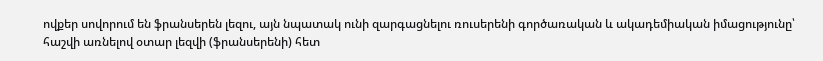ովքեր սովորում են ֆրանսերեն լեզու, այն նպատակ ունի զարգացնելու ռուսերենի գործառական և ակադեմիական իմացությունը՝ հաշվի առնելով օտար լեզվի (ֆրանսերենի) հետ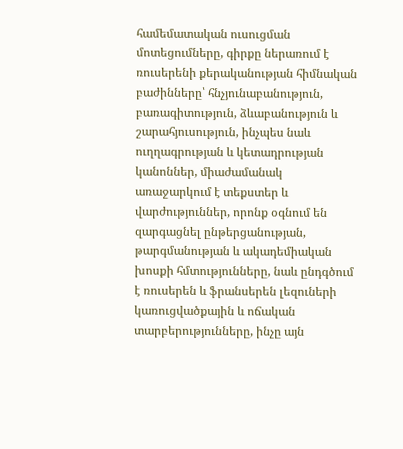համեմատական ուսուցման մոտեցումները, գիրքը ներառում է ռուսերենի քերականության հիմնական բաժինները՝ հնչյունաբանություն, բառագիտություն, ձևաբանություն և շարահյուսություն, ինչպես նաև ուղղագրության և կետադրության կանոններ, միաժամանակ առաջարկում է տեքստեր և վարժություններ, որոնք օգնում են զարգացնել ընթերցանության, թարգմանության և ակադեմիական խոսքի հմտությունները, նաև ընդգծում է ռուսերեն և ֆրանսերեն լեզուների կառուցվածքային և ոճական տարբերությունները, ինչը այն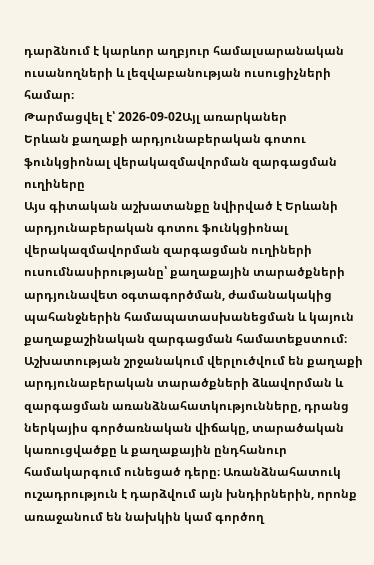դարձնում է կարևոր աղբյուր համալսարանական ուսանողների և լեզվաբանության ուսուցիչների համար։
Թարմացվել է՝ 2026-09-02Այլ առարկաներ
Երևան քաղաքի արդյունաբերական գոտու ֆունկցիոնալ վերակազմավորման զարգացման ուղիները
Այս գիտական աշխատանքը նվիրված է Երևանի արդյունաբերական գոտու ֆունկցիոնալ վերակազմավորման զարգացման ուղիների ուսումնասիրությանը՝ քաղաքային տարածքների արդյունավետ օգտագործման, ժամանակակից պահանջներին համապատասխանեցման և կայուն քաղաքաշինական զարգացման համատեքստում։ Աշխատության շրջանակում վերլուծվում են քաղաքի արդյունաբերական տարածքների ձևավորման և զարգացման առանձնահատկությունները, դրանց ներկայիս գործառնական վիճակը, տարածական կառուցվածքը և քաղաքային ընդհանուր համակարգում ունեցած դերը։ Առանձնահատուկ ուշադրություն է դարձվում այն խնդիրներին, որոնք առաջանում են նախկին կամ գործող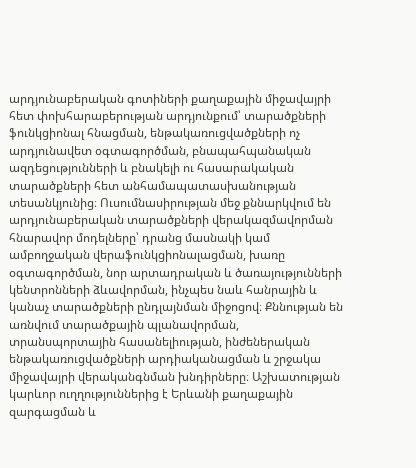արդյունաբերական գոտիների քաղաքային միջավայրի հետ փոխհարաբերության արդյունքում՝ տարածքների ֆունկցիոնալ հնացման, ենթակառուցվածքների ոչ արդյունավետ օգտագործման, բնապահպանական ազդեցությունների և բնակելի ու հասարակական տարածքների հետ անհամապատասխանության տեսանկյունից։ Ուսումնասիրության մեջ քննարկվում են արդյունաբերական տարածքների վերակազմավորման հնարավոր մոդելները՝ դրանց մասնակի կամ ամբողջական վերաֆունկցիոնալացման, խառը օգտագործման, նոր արտադրական և ծառայությունների կենտրոնների ձևավորման, ինչպես նաև հանրային և կանաչ տարածքների ընդլայնման միջոցով։ Քննության են առնվում տարածքային պլանավորման, տրանսպորտային հասանելիության, ինժեներական ենթակառուցվածքների արդիականացման և շրջակա միջավայրի վերականգնման խնդիրները։ Աշխատության կարևոր ուղղություններից է Երևանի քաղաքային զարգացման և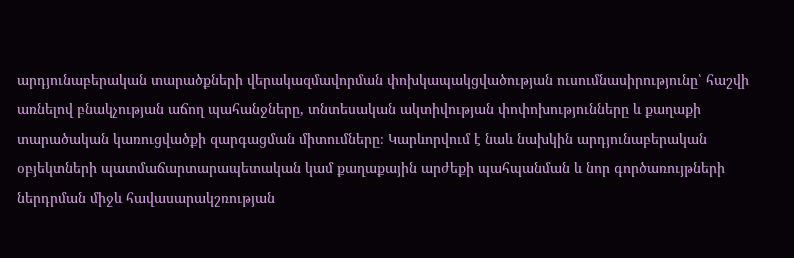արդյունաբերական տարածքների վերակազմավորման փոխկապակցվածության ուսումնասիրությունը՝ հաշվի առնելով բնակչության աճող պահանջները, տնտեսական ակտիվության փոփոխությունները և քաղաքի տարածական կառուցվածքի զարգացման միտումները։ Կարևորվում է նաև նախկին արդյունաբերական օբյեկտների պատմաճարտարապետական կամ քաղաքային արժեքի պահպանման և նոր գործառույթների ներդրման միջև հավասարակշռության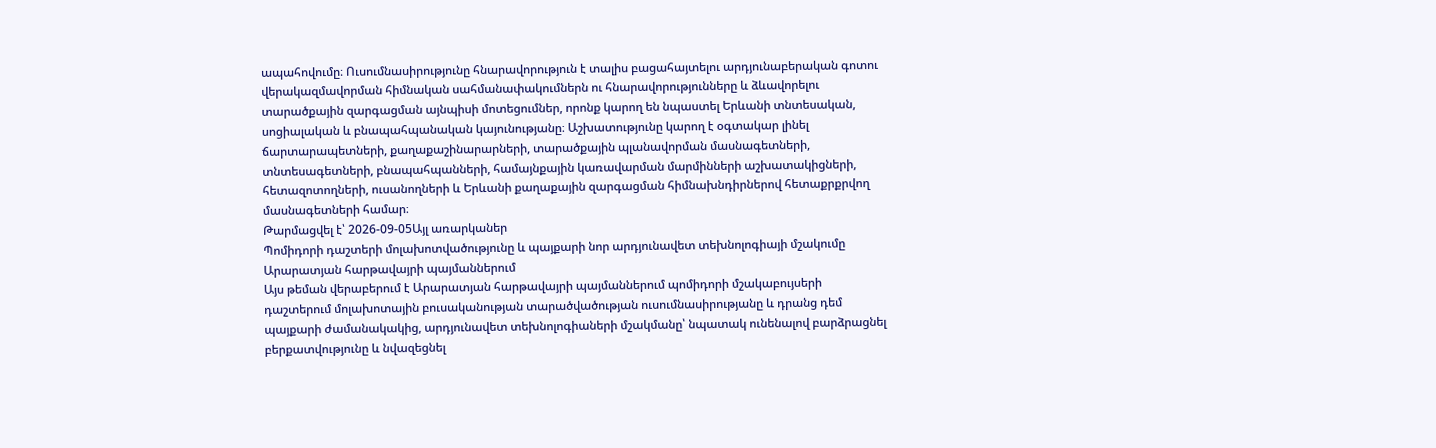ապահովումը։ Ուսումնասիրությունը հնարավորություն է տալիս բացահայտելու արդյունաբերական գոտու վերակազմավորման հիմնական սահմանափակումներն ու հնարավորությունները և ձևավորելու տարածքային զարգացման այնպիսի մոտեցումներ, որոնք կարող են նպաստել Երևանի տնտեսական, սոցիալական և բնապահպանական կայունությանը։ Աշխատությունը կարող է օգտակար լինել ճարտարապետների, քաղաքաշինարարների, տարածքային պլանավորման մասնագետների, տնտեսագետների, բնապահպանների, համայնքային կառավարման մարմինների աշխատակիցների, հետազոտողների, ուսանողների և Երևանի քաղաքային զարգացման հիմնախնդիրներով հետաքրքրվող մասնագետների համար։
Թարմացվել է՝ 2026-09-05Այլ առարկաներ
Պոմիդորի դաշտերի մոլախոտվածությունը և պայքարի նոր արդյունավետ տեխնոլոգիայի մշակումը Արարատյան հարթավայրի պայմաններում
Այս թեման վերաբերում է Արարատյան հարթավայրի պայմաններում պոմիդորի մշակաբույսերի դաշտերում մոլախոտային բուսականության տարածվածության ուսումնասիրությանը և դրանց դեմ պայքարի ժամանակակից, արդյունավետ տեխնոլոգիաների մշակմանը՝ նպատակ ունենալով բարձրացնել բերքատվությունը և նվազեցնել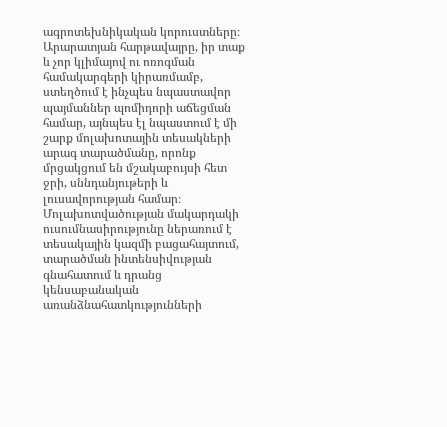ագրոտեխնիկական կորուստները։ Արարատյան հարթավայրը, իր տաք և չոր կլիմայով ու ոռոգման համակարգերի կիրառմամբ, ստեղծում է ինչպես նպաստավոր պայմաններ պոմիդորի աճեցման համար, այնպես էլ նպաստում է մի շարք մոլախոտային տեսակների արագ տարածմանը, որոնք մրցակցում են մշակաբույսի հետ ջրի, սննդանյութերի և լուսավորության համար։ Մոլախոտվածության մակարդակի ուսումնասիրությունը ներառում է տեսակային կազմի բացահայտում, տարածման ինտենսիվության գնահատում և դրանց կենսաբանական առանձնահատկությունների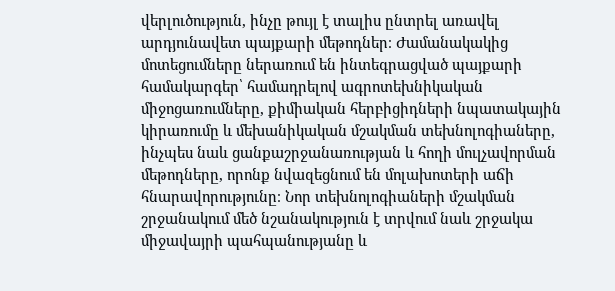վերլուծություն, ինչը թույլ է տալիս ընտրել առավել արդյունավետ պայքարի մեթոդներ։ Ժամանակակից մոտեցումները ներառում են ինտեգրացված պայքարի համակարգեր՝ համադրելով ագրոտեխնիկական միջոցառումները, քիմիական հերբիցիդների նպատակային կիրառումը և մեխանիկական մշակման տեխնոլոգիաները, ինչպես նաև ցանքաշրջանառության և հողի մուլչավորման մեթոդները, որոնք նվազեցնում են մոլախոտերի աճի հնարավորությունը։ Նոր տեխնոլոգիաների մշակման շրջանակում մեծ նշանակություն է տրվում նաև շրջակա միջավայրի պահպանությանը և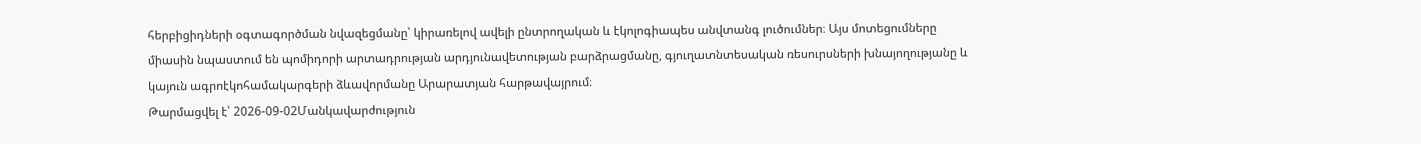հերբիցիդների օգտագործման նվազեցմանը՝ կիրառելով ավելի ընտրողական և էկոլոգիապես անվտանգ լուծումներ։ Այս մոտեցումները միասին նպաստում են պոմիդորի արտադրության արդյունավետության բարձրացմանը, գյուղատնտեսական ռեսուրսների խնայողությանը և կայուն ագրոէկոհամակարգերի ձևավորմանը Արարատյան հարթավայրում։
Թարմացվել է՝ 2026-09-02Մանկավարժություն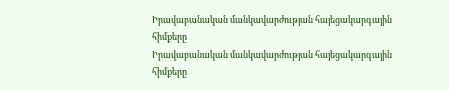Իրավաբանական մանկավարժության հայեցակարգային հիմքերը
Իրավաբանական մանկավարժության հայեցակարգային հիմքերը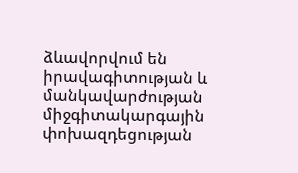ձևավորվում են իրավագիտության և մանկավարժության միջգիտակարգային փոխազդեցության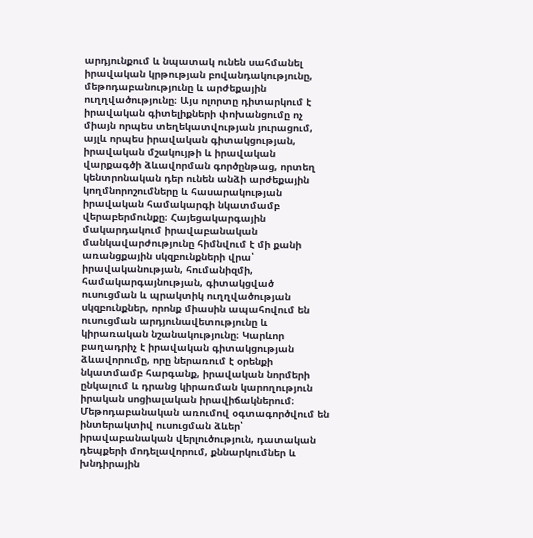արդյունքում և նպատակ ունեն սահմանել իրավական կրթության բովանդակությունը, մեթոդաբանությունը և արժեքային ուղղվածությունը։ Այս ոլորտը դիտարկում է իրավական գիտելիքների փոխանցումը ոչ միայն որպես տեղեկատվության յուրացում, այլև որպես իրավական գիտակցության, իրավական մշակույթի և իրավական վարքագծի ձևավորման գործընթաց, որտեղ կենտրոնական դեր ունեն անձի արժեքային կողմնորոշումները և հասարակության իրավական համակարգի նկատմամբ վերաբերմունքը։ Հայեցակարգային մակարդակում իրավաբանական մանկավարժությունը հիմնվում է մի քանի առանցքային սկզբունքների վրա՝ իրավականության, հումանիզմի, համակարգայնության, գիտակցված ուսուցման և պրակտիկ ուղղվածության սկզբունքներ, որոնք միասին ապահովում են ուսուցման արդյունավետությունը և կիրառական նշանակությունը։ Կարևոր բաղադրիչ է իրավական գիտակցության ձևավորումը, որը ներառում է օրենքի նկատմամբ հարգանք, իրավական նորմերի ընկալում և դրանց կիրառման կարողություն իրական սոցիալական իրավիճակներում։ Մեթոդաբանական առումով օգտագործվում են ինտերակտիվ ուսուցման ձևեր՝ իրավաբանական վերլուծություն, դատական դեպքերի մոդելավորում, քննարկումներ և խնդիրային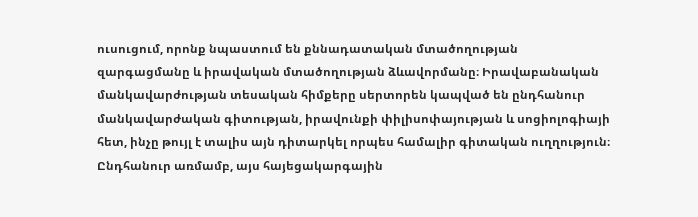ուսուցում, որոնք նպաստում են քննադատական մտածողության զարգացմանը և իրավական մտածողության ձևավորմանը։ Իրավաբանական մանկավարժության տեսական հիմքերը սերտորեն կապված են ընդհանուր մանկավարժական գիտության, իրավունքի փիլիսոփայության և սոցիոլոգիայի հետ, ինչը թույլ է տալիս այն դիտարկել որպես համալիր գիտական ուղղություն։ Ընդհանուր առմամբ, այս հայեցակարգային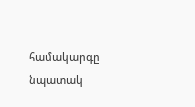համակարգը նպատակ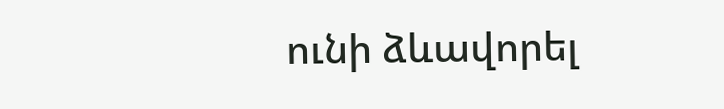ունի ձևավորել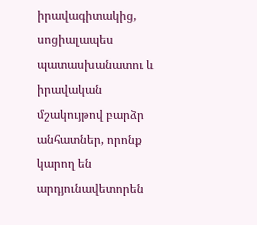իրավագիտակից, սոցիալապես պատասխանատու և իրավական մշակույթով բարձր անհատներ, որոնք կարող են արդյունավետորեն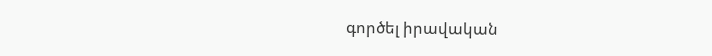գործել իրավական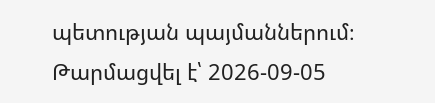պետության պայմաններում։
Թարմացվել է՝ 2026-09-05